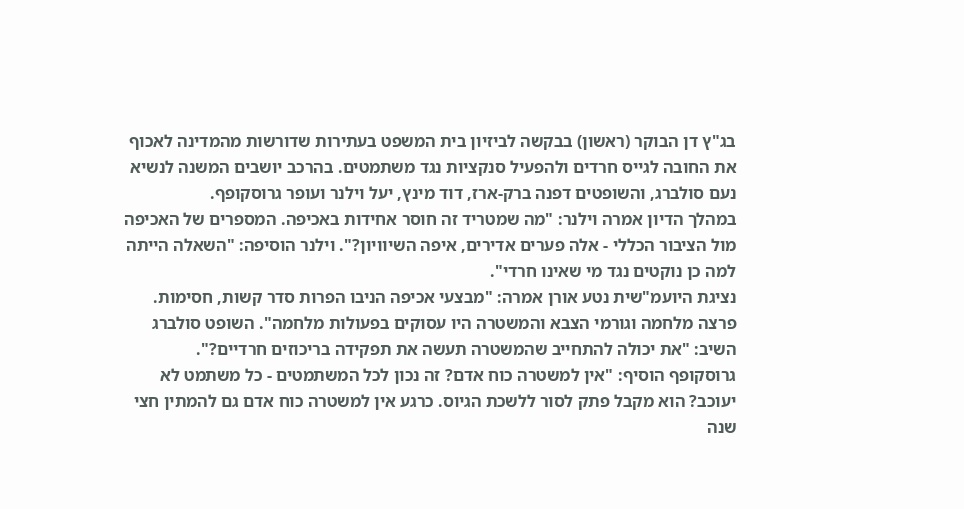בג"ץ דן הבוקר (ראשון) בבקשה לביזיון בית המשפט בעתירות שדורשות מהמדינה לאכוף את החובה לגייס חרדים ולהפעיל סנקציות נגד משתמטים. בהרכב יושבים המשנה לנשיא נעם סולברג, והשופטים דפנה ברק-ארז, דוד מינץ, יעל וילנר ועופר גרוסקופף.
במהלך הדיון אמרה וילנר: "מה שמטריד זה חוסר אחידות באכיפה. המספרים של האכיפה מול הציבור הכללי - אלה פערים אדירים, איפה השיוויון?". וילנר הוסיפה: "השאלה הייתה למה כן נוקטים נגד מי שאינו חרדי".
נציגת היועמ"שית נטע אורן אמרה: "מבצעי אכיפה הניבו הפרות סדר קשות, חסימות. פרצה מלחמה וגורמי הצבא והמשטרה היו עסוקים בפעולות מלחמה". השופט סולברג השיב: "את יכולה להתחייב שהמשטרה תעשה את תפקידה בריכוזים חרדיים?".
גרוסקופף הוסיף: "אין למשטרה כוח אדם? זה נכון לכל המשתמטים - כל משתמט לא יעוכב? הוא מקבל פתק לסור ללשכת הגיוס. כרגע אין למשטרה כוח אדם גם להמתין חצי שנה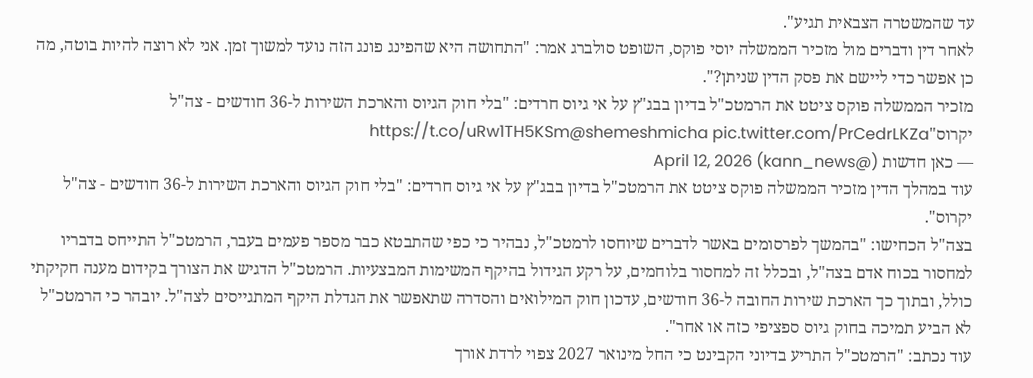עד שהמשטרה הצבאית תגיע".
לאחר דין ודברים מול מזכיר הממשלה יוסי פוקס, השופט סולברג אמר: "התחושה היא שהפינג פונג הזה נועד למשוך זמן. אני לא רוצה להיות בוטה, מה כן אפשר כדי ליישם את פסק הדין שניתן?".
מזכיר הממשלה פוקס ציטט את הרמטכ"ל בדיון בבג"ץ על אי גיוס חרדים: "בלי חוק הגיוס והארכת השירות ל-36 חודשים - צה"ל יקרוס"https://t.co/uRw1TH5KSm@shemeshmicha pic.twitter.com/PrCedrLKZa
— כאן חדשות (@kann_news) April 12, 2026
עוד במהלך הדין מזכיר הממשלה פוקס ציטט את הרמטכ"ל בדיון בבג"ץ על אי גיוס חרדים: "בלי חוק הגיוס והארכת השירות ל-36 חודשים - צה"ל יקרוס".
בצה"ל הכחישו: "בהמשך לפרסומים באשר לדברים שיוחסו לרמטכ"ל, נבהיר כי כפי שהתבטא כבר מספר פעמים בעבר, הרמטכ"ל התייחס בדבריו למחסור בכוח אדם בצה"ל, ובכלל זה למחסור בלוחמים, על רקע הגידול בהיקף המשימות המבצעיות. הרמטכ"ל הדגיש את הצורך בקידום מענה חקיקתי כולל, ובתוך כך הארכת שירות החובה ל-36 חודשים, עדכון חוק המילואים והסדרה שתאפשר את הגדלת היקף המתגייסים לצה"ל. יובהר כי הרמטכ"ל לא הביע תמיכה בחוק גיוס ספציפי כזה או אחר".
עוד נכתב: "הרמטכ"ל התריע בדיוני הקבינט כי החל מינואר 2027 צפוי לרדת אורך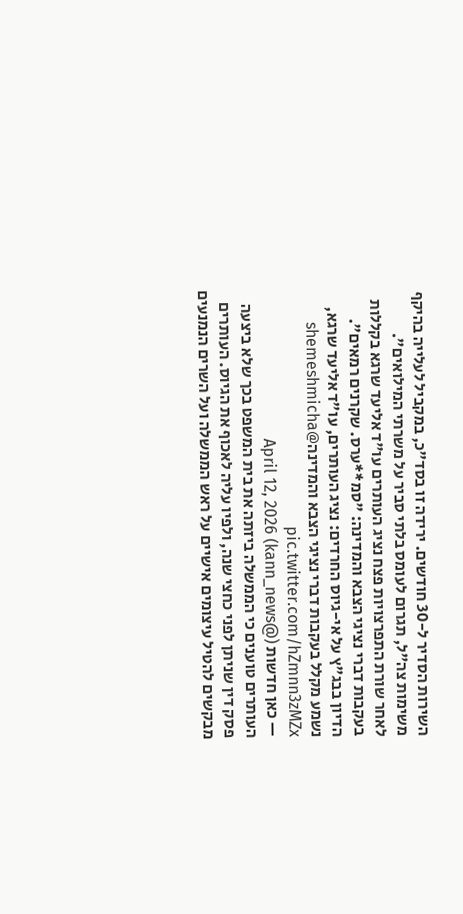השירות הסדיר ל-30 חודשים. ירידה זו בסד"כ, במקביל לעלייה בהיקף משימות צה"ל, תגרום לעומס בלתי סביר על משרתי המילואים".
לאחר שורת התפרצויות פצח נציג העותרים עו"ד אליעד שרגא בקללות בעקבות דברי נציגי הצבא והמדינה: "סמ**ערס. שקרנים רמאים".
הדיון בבג"ץ על אי-גיוס החרדים: נציג העותרים, עו"ד אליעד שרגא, נשמע מקלל בעקבות דברי נציגי הצבא והמדינה@shemeshmicha pic.twitter.com/hZmnn3zMZx
— כאן חדשות (@kann_news) April 12, 2026
העותרים טוענים כי הממשלה ביזתה את בית המשפט בכך שלא ביצעה פסק דין שניתן לפני כחצי שנה, ולפיו עליה לאכוף את הגיוס. העותרים מבקשים להטיל עיצומים אישיים על ראש הממשלה ועל השרים הנמנעים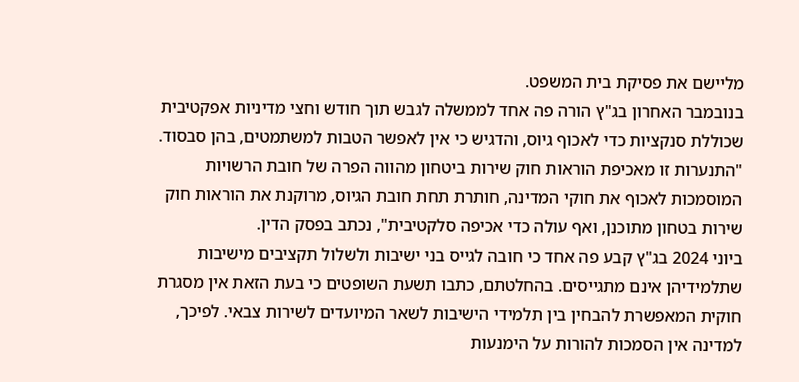מליישם את פסיקת בית המשפט.
בנובמבר האחרון בג"ץ הורה פה אחד לממשלה לגבש תוך חודש וחצי מדיניות אפקטיבית שכוללת סנקציות כדי לאכוף גיוס, והדגיש כי אין לאפשר הטבות למשתמטים, בהן סבסוד. "התנערות זו מאכיפת הוראות חוק שירות ביטחון מהווה הפרה של חובת הרשויות המוסמכות לאכוף את חוקי המדינה, חותרת תחת חובת הגיוס, מרוקנת את הוראות חוק שירות בטחון מתוכנן, ואף עולה כדי אכיפה סלקטיבית", נכתב בפסק הדין.
ביוני 2024 בג"ץ קבע פה אחד כי חובה לגייס בני ישיבות ולשלול תקציבים מישיבות שתלמידיהן אינם מתגייסים. בהחלטתם, כתבו תשעת השופטים כי בעת הזאת אין מסגרת חוקית המאפשרת להבחין בין תלמידי הישיבות לשאר המיועדים לשירות צבאי. לפיכך, למדינה אין הסמכות להורות על הימנעות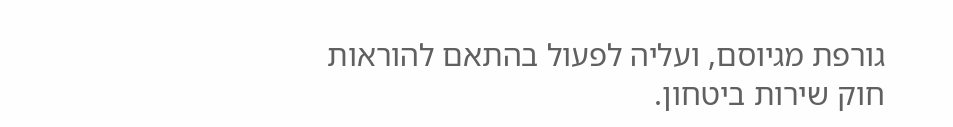גורפת מגיוסם, ועליה לפעול בהתאם להוראות חוק שירות ביטחון.